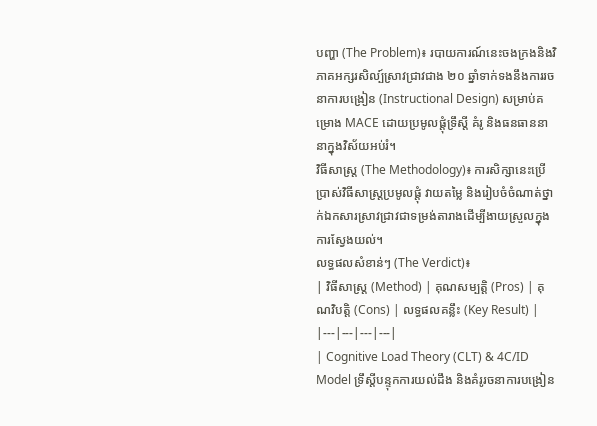បញ្ហា (The Problem)៖ របាយការណ៍នេះចងក្រងនិងវិភាគអក្សរសិល្ប៍ស្រាវជ្រាវជាង ២០ ឆ្នាំទាក់ទងនឹងការរចនាការបង្រៀន (Instructional Design) សម្រាប់គម្រោង MACE ដោយប្រមូលផ្តុំទ្រឹស្តី គំរូ និងធនធាននានាក្នុងវិស័យអប់រំ។
វិធីសាស្ត្រ (The Methodology)៖ ការសិក្សានេះប្រើប្រាស់វិធីសាស្ត្រប្រមូលផ្តុំ វាយតម្លៃ និងរៀបចំចំណាត់ថ្នាក់ឯកសារស្រាវជ្រាវជាទម្រង់តារាងដើម្បីងាយស្រួលក្នុងការស្វែងយល់។
លទ្ធផលសំខាន់ៗ (The Verdict)៖
| វិធីសាស្ត្រ (Method) | គុណសម្បត្តិ (Pros) | គុណវិបត្តិ (Cons) | លទ្ធផលគន្លឹះ (Key Result) |
|---|---|---|---|
| Cognitive Load Theory (CLT) & 4C/ID Model ទ្រឹស្តីបន្ទុកការយល់ដឹង និងគំរូរចនាការបង្រៀន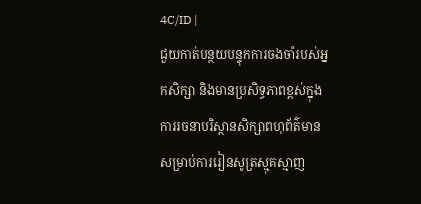4C/ID |
ជួយកាត់បន្ថយបន្ទុកការចងចាំរបស់អ្នកសិក្សា និងមានប្រសិទ្ធភាពខ្ពស់ក្នុងការរចនាបរិស្ថានសិក្សាពហុព័ត៌មានសម្រាប់ការរៀនសូត្រស្មុគស្មាញ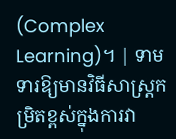(Complex Learning)។ | ទាមទារឱ្យមានវិធីសាស្ត្រកម្រិតខ្ពស់ក្នុងការវា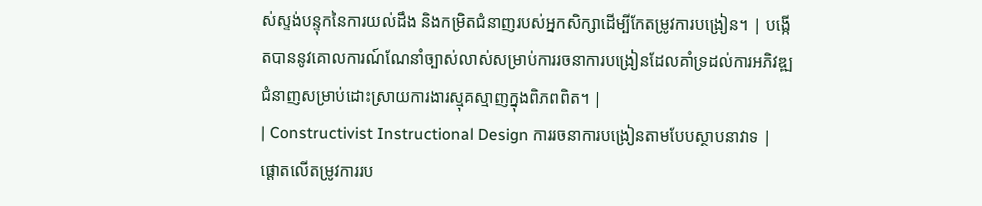ស់ស្ទង់បន្ទុកនៃការយល់ដឹង និងកម្រិតជំនាញរបស់អ្នកសិក្សាដើម្បីកែតម្រូវការបង្រៀន។ | បង្កើតបាននូវគោលការណ៍ណែនាំច្បាស់លាស់សម្រាប់ការរចនាការបង្រៀនដែលគាំទ្រដល់ការអភិវឌ្ឍជំនាញសម្រាប់ដោះស្រាយការងារស្មុគស្មាញក្នុងពិភពពិត។ |
| Constructivist Instructional Design ការរចនាការបង្រៀនតាមបែបស្ថាបនាវាទ |
ផ្តោតលើតម្រូវការរប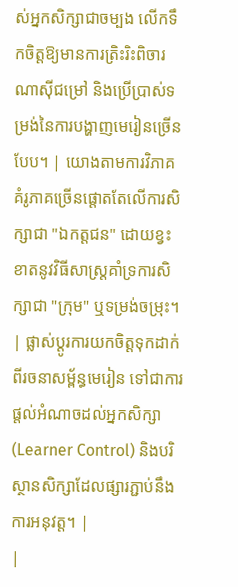ស់អ្នកសិក្សាជាចម្បង លើកទឹកចិត្តឱ្យមានការត្រិះរិះពិចារណាស៊ីជម្រៅ និងប្រើប្រាស់ទម្រង់នៃការបង្ហាញមេរៀនច្រើនបែប។ | យោងតាមការវិភាគ គំរូភាគច្រើនផ្តោតតែលើការសិក្សាជា "ឯកត្តជន" ដោយខ្វះខាតនូវវិធីសាស្ត្រគាំទ្រការសិក្សាជា "ក្រុម" ឬទម្រង់ចម្រុះ។ | ផ្លាស់ប្តូរការយកចិត្តទុកដាក់ពីរចនាសម្ព័ន្ធមេរៀន ទៅជាការផ្តល់អំណាចដល់អ្នកសិក្សា (Learner Control) និងបរិស្ថានសិក្សាដែលផ្សារភ្ជាប់នឹងការអនុវត្ត។ |
|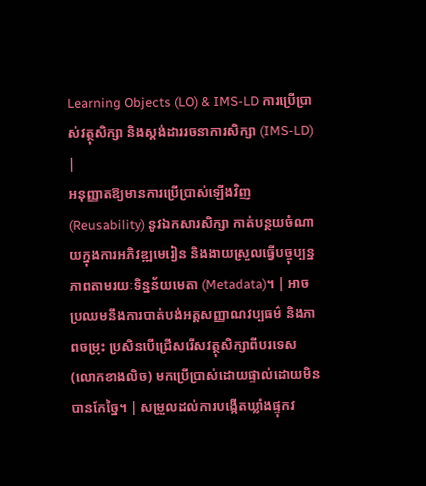Learning Objects (LO) & IMS-LD ការប្រើប្រាស់វត្ថុសិក្សា និងស្តង់ដាររចនាការសិក្សា (IMS-LD) |
អនុញ្ញាតឱ្យមានការប្រើប្រាស់ឡើងវិញ (Reusability) នូវឯកសារសិក្សា កាត់បន្ថយចំណាយក្នុងការអភិវឌ្ឍមេរៀន និងងាយស្រួលធ្វើបច្ចុប្បន្នភាពតាមរយៈទិន្នន័យមេតា (Metadata)។ | អាចប្រឈមនឹងការបាត់បង់អត្តសញ្ញាណវប្បធម៌ និងភាពចម្រុះ ប្រសិនបើជ្រើសរើសវត្ថុសិក្សាពីបរទេស (លោកខាងលិច) មកប្រើប្រាស់ដោយផ្ទាល់ដោយមិនបានកែច្នៃ។ | សម្រួលដល់ការបង្កើតឃ្លាំងផ្ទុកវ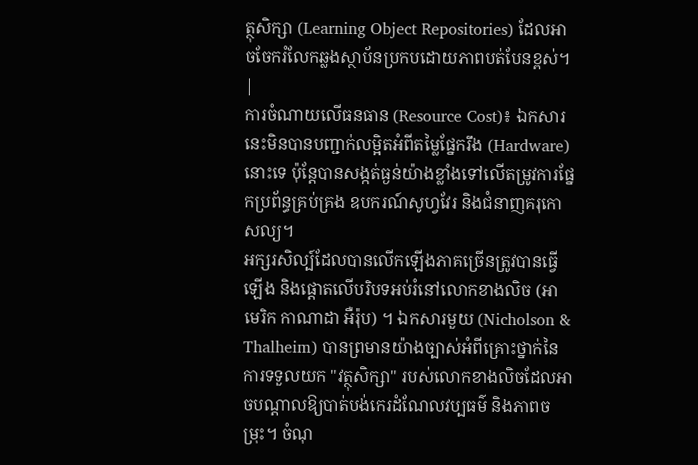ត្ថុសិក្សា (Learning Object Repositories) ដែលអាចចែករំលែកឆ្លងស្ថាប័នប្រកបដោយភាពបត់បែនខ្ពស់។ |
ការចំណាយលើធនធាន (Resource Cost)៖ ឯកសារនេះមិនបានបញ្ជាក់លម្អិតអំពីតម្លៃផ្នែករឹង (Hardware) នោះទេ ប៉ុន្តែបានសង្កត់ធ្ងន់យ៉ាងខ្លាំងទៅលើតម្រូវការផ្នែកប្រព័ន្ធគ្រប់គ្រង ឧបករណ៍សូហ្វវែរ និងជំនាញគរុកោសល្យ។
អក្សរសិល្ប៍ដែលបានលើកឡើងភាគច្រើនត្រូវបានធ្វើឡើង និងផ្តោតលើបរិបទអប់រំនៅលោកខាងលិច (អាមេរិក កាណាដា អឺរ៉ុប) ។ ឯកសារមួយ (Nicholson & Thalheim) បានព្រមានយ៉ាងច្បាស់អំពីគ្រោះថ្នាក់នៃការទទួលយក "វត្ថុសិក្សា" របស់លោកខាងលិចដែលអាចបណ្តាលឱ្យបាត់បង់កេរដំណែលវប្បធម៌ និងភាពចម្រុះ។ ចំណុ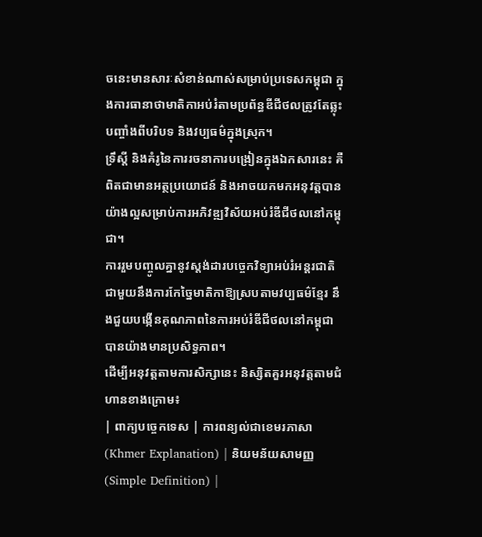ចនេះមានសារៈសំខាន់ណាស់សម្រាប់ប្រទេសកម្ពុជា ក្នុងការធានាថាមាតិកាអប់រំតាមប្រព័ន្ធឌីជីថលត្រូវតែឆ្លុះបញ្ចាំងពីបរិបទ និងវប្បធម៌ក្នុងស្រុក។
ទ្រឹស្តី និងគំរូនៃការរចនាការបង្រៀនក្នុងឯកសារនេះ គឺពិតជាមានអត្ថប្រយោជន៍ និងអាចយកមកអនុវត្តបានយ៉ាងល្អសម្រាប់ការអភិវឌ្ឍវិស័យអប់រំឌីជីថលនៅកម្ពុជា។
ការរួមបញ្ចូលគ្នានូវស្តង់ដារបច្ចេកវិទ្យាអប់រំអន្តរជាតិ ជាមួយនឹងការកែច្នៃមាតិកាឱ្យស្របតាមវប្បធម៌ខ្មែរ នឹងជួយបង្កើនគុណភាពនៃការអប់រំឌីជីថលនៅកម្ពុជាបានយ៉ាងមានប្រសិទ្ធភាព។
ដើម្បីអនុវត្តតាមការសិក្សានេះ និស្សិតគួរអនុវត្តតាមជំហានខាងក្រោម៖
| ពាក្យបច្ចេកទេស | ការពន្យល់ជាខេមរភាសា (Khmer Explanation) | និយមន័យសាមញ្ញ (Simple Definition) |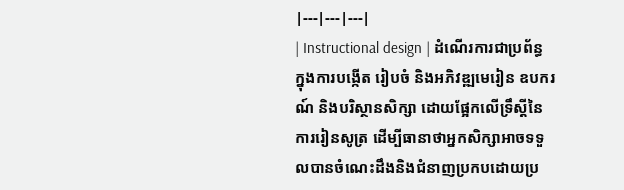|---|---|---|
| Instructional design | ដំណើរការជាប្រព័ន្ធក្នុងការបង្កើត រៀបចំ និងអភិវឌ្ឍមេរៀន ឧបករណ៍ និងបរិស្ថានសិក្សា ដោយផ្អែកលើទ្រឹស្តីនៃការរៀនសូត្រ ដើម្បីធានាថាអ្នកសិក្សាអាចទទួលបានចំណេះដឹងនិងជំនាញប្រកបដោយប្រ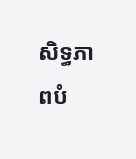សិទ្ធភាពបំ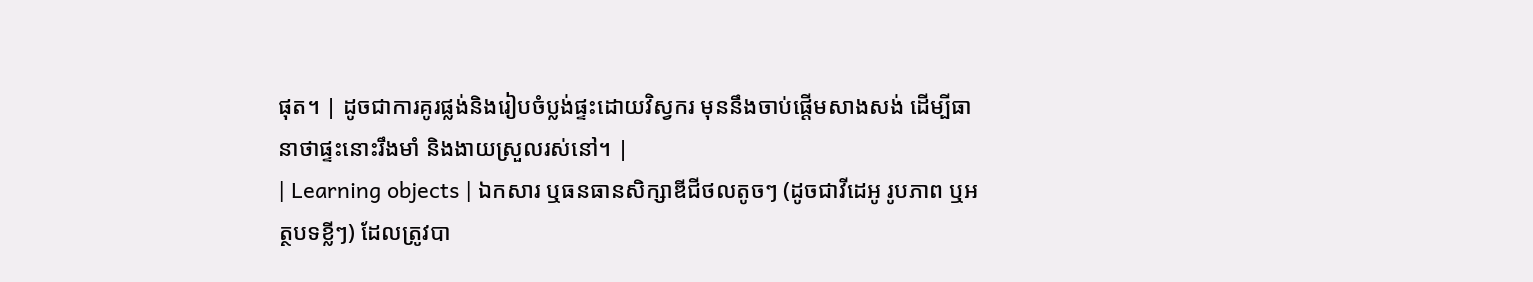ផុត។ | ដូចជាការគូរផ្លង់និងរៀបចំប្លង់ផ្ទះដោយវិស្វករ មុននឹងចាប់ផ្តើមសាងសង់ ដើម្បីធានាថាផ្ទះនោះរឹងមាំ និងងាយស្រួលរស់នៅ។ |
| Learning objects | ឯកសារ ឬធនធានសិក្សាឌីជីថលតូចៗ (ដូចជាវីដេអូ រូបភាព ឬអត្ថបទខ្លីៗ) ដែលត្រូវបា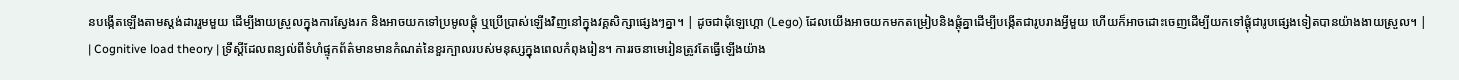នបង្កើតឡើងតាមស្តង់ដាររួមមួយ ដើម្បីងាយស្រួលក្នុងការស្វែងរក និងអាចយកទៅប្រមូលផ្តុំ ឬប្រើប្រាស់ឡើងវិញនៅក្នុងវគ្គសិក្សាផ្សេងៗគ្នា។ | ដូចជាដុំឡេហ្គោ (Lego) ដែលយើងអាចយកមកតម្រៀបនិងផ្តុំគ្នាដើម្បីបង្កើតជារូបរាងអ្វីមួយ ហើយក៏អាចដោះចេញដើម្បីយកទៅផ្តុំជារូបផ្សេងទៀតបានយ៉ាងងាយស្រួល។ |
| Cognitive load theory | ទ្រឹស្តីដែលពន្យល់ពីទំហំផ្ទុកព័ត៌មានមានកំណត់នៃខួរក្បាលរបស់មនុស្សក្នុងពេលកំពុងរៀន។ ការរចនាមេរៀនត្រូវតែធ្វើឡើងយ៉ាង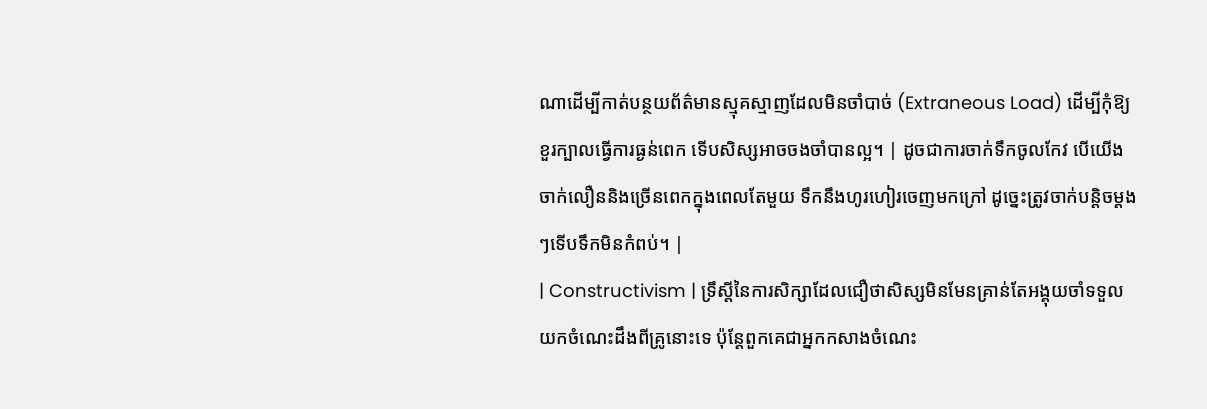ណាដើម្បីកាត់បន្ថយព័ត៌មានស្មុគស្មាញដែលមិនចាំបាច់ (Extraneous Load) ដើម្បីកុំឱ្យខួរក្បាលធ្វើការធ្ងន់ពេក ទើបសិស្សអាចចងចាំបានល្អ។ | ដូចជាការចាក់ទឹកចូលកែវ បើយើងចាក់លឿននិងច្រើនពេកក្នុងពេលតែមួយ ទឹកនឹងហូរហៀរចេញមកក្រៅ ដូច្នេះត្រូវចាក់បន្តិចម្តងៗទើបទឹកមិនកំពប់។ |
| Constructivism | ទ្រឹស្តីនៃការសិក្សាដែលជឿថាសិស្សមិនមែនគ្រាន់តែអង្គុយចាំទទួលយកចំណេះដឹងពីគ្រូនោះទេ ប៉ុន្តែពួកគេជាអ្នកកសាងចំណេះ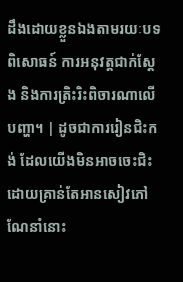ដឹងដោយខ្លួនឯងតាមរយៈបទពិសោធន៍ ការអនុវត្តជាក់ស្តែង និងការត្រិះរិះពិចារណាលើបញ្ហា។ | ដូចជាការរៀនជិះកង់ ដែលយើងមិនអាចចេះជិះដោយគ្រាន់តែអានសៀវភៅណែនាំនោះ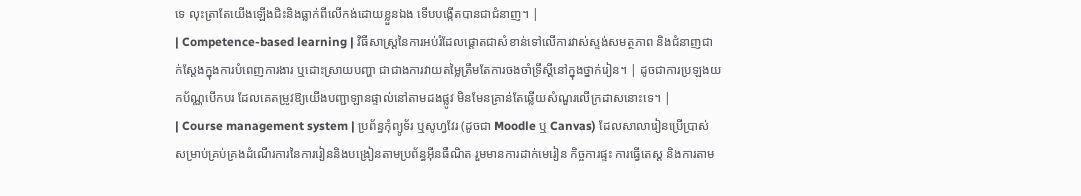ទេ លុះត្រាតែយើងឡើងជិះនិងធ្លាក់ពីលើកង់ដោយខ្លួនឯង ទើបបង្កើតបានជាជំនាញ។ |
| Competence-based learning | វិធីសាស្ត្រនៃការអប់រំដែលផ្តោតជាសំខាន់ទៅលើការវាស់ស្ទង់សមត្ថភាព និងជំនាញជាក់ស្តែងក្នុងការបំពេញការងារ ឬដោះស្រាយបញ្ហា ជាជាងការវាយតម្លៃត្រឹមតែការចងចាំទ្រឹស្តីនៅក្នុងថ្នាក់រៀន។ | ដូចជាការប្រឡងយកប័ណ្ណបើកបរ ដែលគេតម្រូវឱ្យយើងបញ្ជាឡានផ្ទាល់នៅតាមដងផ្លូវ មិនមែនគ្រាន់តែឆ្លើយសំណួរលើក្រដាសនោះទេ។ |
| Course management system | ប្រព័ន្ធកុំព្យូទ័រ ឬសូហ្វវែរ (ដូចជា Moodle ឬ Canvas) ដែលសាលារៀនប្រើប្រាស់សម្រាប់គ្រប់គ្រងដំណើរការនៃការរៀននិងបង្រៀនតាមប្រព័ន្ធអ៊ីនធឺណិត រួមមានការដាក់មេរៀន កិច្ចការផ្ទះ ការធ្វើតេស្ត និងការតាម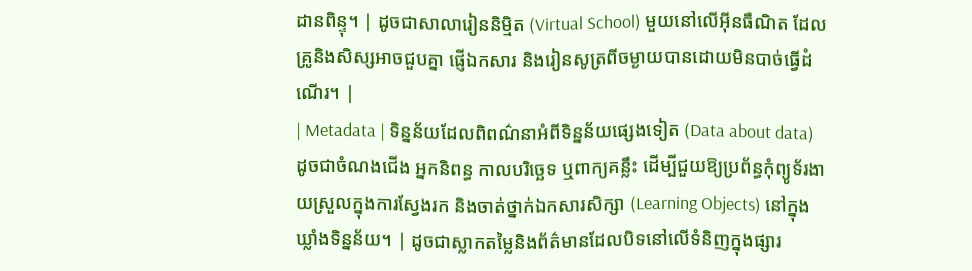ដានពិន្ទុ។ | ដូចជាសាលារៀននិម្មិត (Virtual School) មួយនៅលើអ៊ីនធឺណិត ដែលគ្រូនិងសិស្សអាចជួបគ្នា ផ្ញើឯកសារ និងរៀនសូត្រពីចម្ងាយបានដោយមិនបាច់ធ្វើដំណើរ។ |
| Metadata | ទិន្នន័យដែលពិពណ៌នាអំពីទិន្នន័យផ្សេងទៀត (Data about data) ដូចជាចំណងជើង អ្នកនិពន្ធ កាលបរិច្ឆេទ ឬពាក្យគន្លឹះ ដើម្បីជួយឱ្យប្រព័ន្ធកុំព្យូទ័រងាយស្រួលក្នុងការស្វែងរក និងចាត់ថ្នាក់ឯកសារសិក្សា (Learning Objects) នៅក្នុងឃ្លាំងទិន្នន័យ។ | ដូចជាស្លាកតម្លៃនិងព័ត៌មានដែលបិទនៅលើទំនិញក្នុងផ្សារ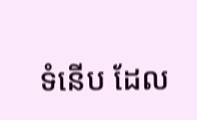ទំនើប ដែល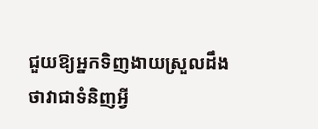ជួយឱ្យអ្នកទិញងាយស្រួលដឹងថាវាជាទំនិញអ្វី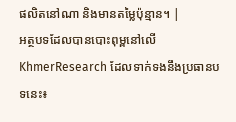ផលិតនៅណា និងមានតម្លៃប៉ុន្មាន។ |
អត្ថបទដែលបានបោះពុម្ពនៅលើ KhmerResearch ដែលទាក់ទងនឹងប្រធានបទនេះ៖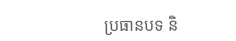ប្រធានបទ និ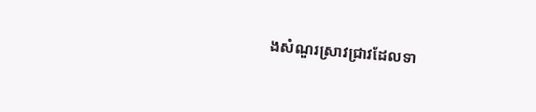ងសំណួរស្រាវជ្រាវដែលទា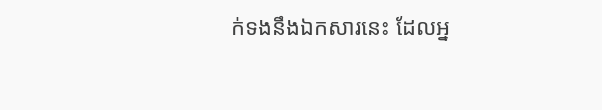ក់ទងនឹងឯកសារនេះ ដែលអ្ន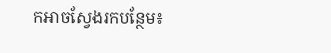កអាចស្វែងរកបន្ថែម៖